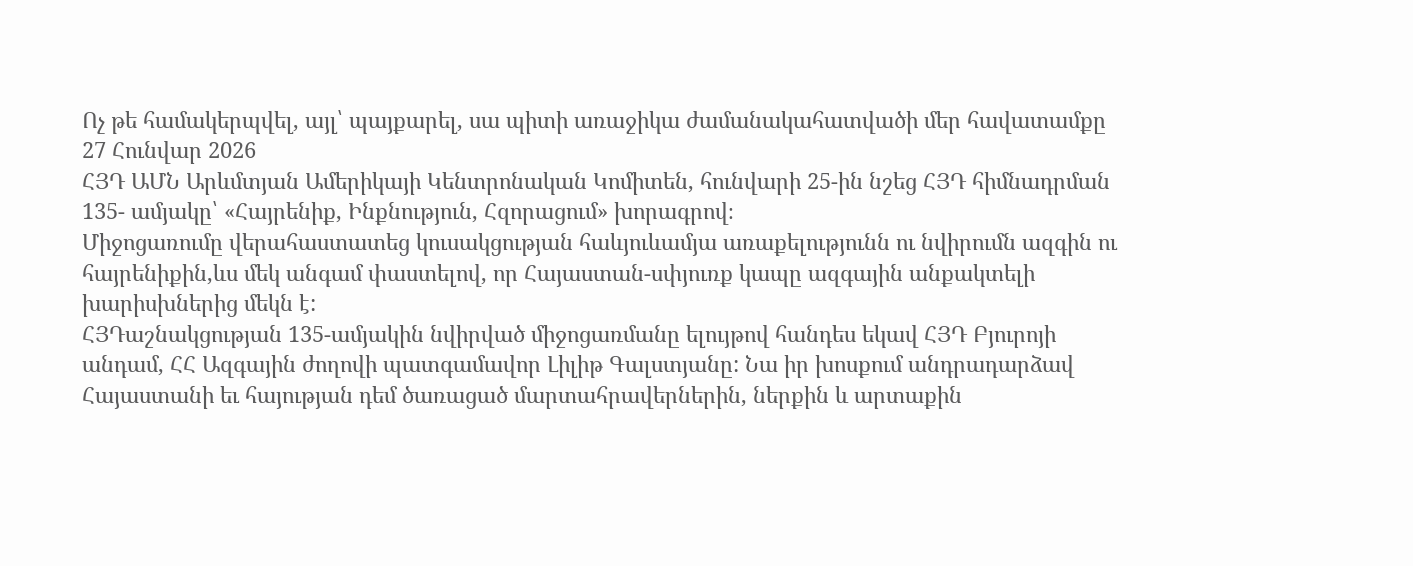Ոչ թե համակերպվել, այլ՝ պայքարել, սա պիտի առաջիկա ժամանակահատվածի մեր հավատամքը
27 Հունվար 2026
ՀՅԴ ԱՄՆ Արևմտյան Ամերիկայի Կենտրոնական Կոմիտեն, հունվարի 25-ին նշեց ՀՅԴ հիմնադրման 135- ամյակը՝ «Հայրենիք, Ինքնություն, Հզորացում» խորագրով։
Միջոցառումը վերահաստատեց կուսակցության հաևյուևամյա առաքելությունն ու նվիրումն ազգին ու հայրենիքին,ևս մեկ անգամ փաստելով, որ Հայաստան-սփյուռք կապը ազգային անքակտելի խարիսխներից մեկն է:
ՀՅԴաշնակցության 135-ամյակին նվիրված միջոցառմանը ելույթով հանդես եկավ ՀՅԴ Բյուրոյի անդամ, ՀՀ Ազգային ժողովի պատգամավոր Լիլիթ Գալստյանը: Նա իր խոսքում անդրադարձավ Հայաստանի եւ հայության դեմ ծառացած մարտահրավերներին, ներքին և արտաքին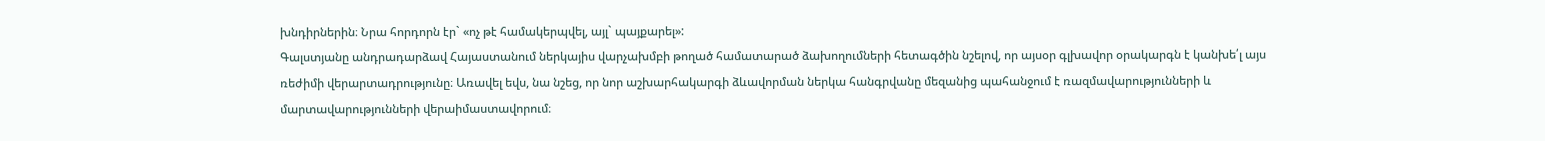խնդիրներին։ Նրա հորդորն էր` «ոչ թէ համակերպվել, այլ` պայքարել»:
Գալստյանը անդրադարձավ Հայաստանում ներկայիս վարչախմբի թողած համատարած ձախողումների հետագծին նշելով, որ այսօր գլխավոր օրակարգն է կանխե՛լ այս ռեժիմի վերարտադրությունը։ Առավել եվս, նա նշեց, որ նոր աշխարհակարգի ձևավորման ներկա հանգրվանը մեզանից պահանջում է ռազմավարությունների և մարտավարությունների վերաիմաստավորում։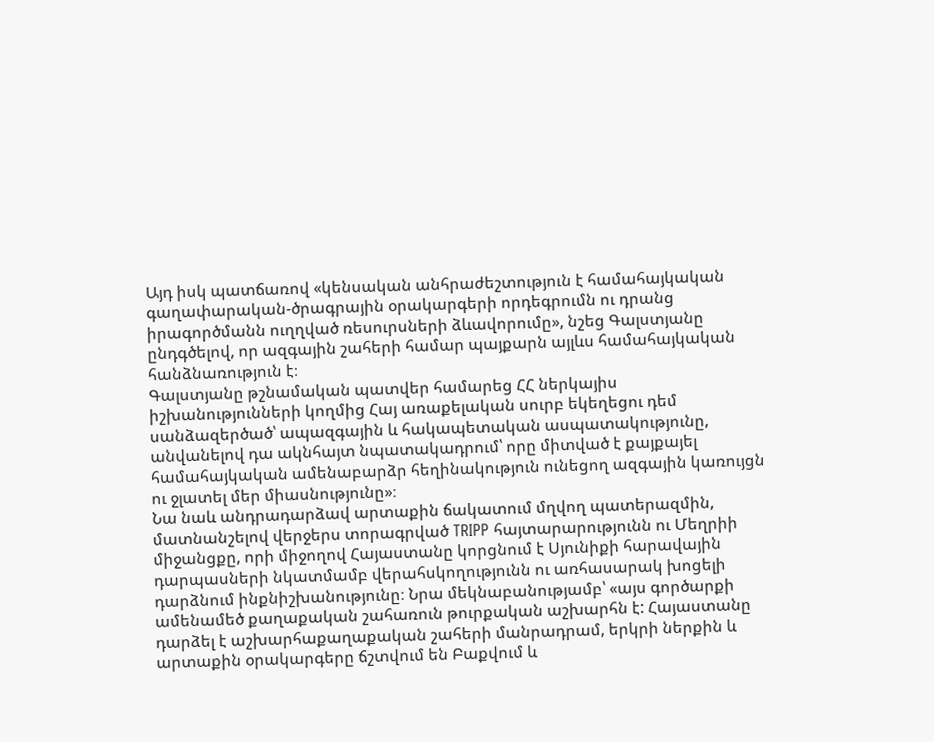Այդ իսկ պատճառով «կենսական անհրաժեշտություն է համահայկական գաղափարական-ծրագրային օրակարգերի որդեգրումն ու դրանց իրագործմանն ուղղված ռեսուրսների ձևավորումը», նշեց Գալստյանը ընդգծելով, որ ազգային շահերի համար պայքարն այլևս համահայկական հանձնառություն է։
Գալստյանը թշնամական պատվեր համարեց ՀՀ ներկայիս իշխանությունների կողմից Հայ առաքելական սուրբ եկեղեցու դեմ սանձազերծած՝ ապազգային և հակապետական ասպատակությունը, անվանելով դա ակնհայտ նպատակադրում՝ որը միտված է քայքայել համահայկական ամենաբարձր հեղինակություն ունեցող ազգային կառույցն ու ջլատել մեր միասնությունը»։
Նա նաև անդրադարձավ արտաքին ճակատում մղվող պատերազմին, մատնանշելով վերջերս տորագրված TRIPP հայտարարությունն ու Մեղրիի միջանցքը, որի միջողով Հայաստանը կորցնում է Սյունիքի հարավային դարպասների նկատմամբ վերահսկողությունն ու առհասարակ խոցելի դարձնում ինքնիշխանությունը։ Նրա մեկնաբանությամբ՝ «այս գործարքի ամենամեծ քաղաքական շահառուն թուրքական աշխարհն է: Հայաստանը դարձել է աշխարհաքաղաքական շահերի մանրադրամ, երկրի ներքին և արտաքին օրակարգերը ճշտվում են Բաքվում և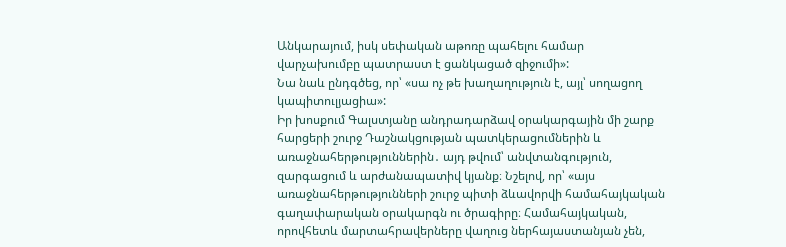Անկարայում, իսկ սեփական աթոռը պահելու համար վարչախումբը պատրաստ է ցանկացած զիջումի»:
Նա նաև ընդգծեց, որ՝ «սա ոչ թե խաղաղություն է, այլ՝ սողացող կապիտուլյացիա»:
Իր խոսքում Գալստյանը անդրադարձավ օրակարգային մի շարք հարցերի շուրջ Դաշնակցության պատկերացումներին և առաջնահերթություններին․ այդ թվում՝ անվտանգություն, զարգացում և արժանապատիվ կյանք։ Նշելով, որ՝ «այս առաջնահերթությունների շուրջ պիտի ձևավորվի համահայկական գաղափարական օրակարգն ու ծրագիրը։ Համահայկական, որովհետև մարտահրավերները վաղուց ներհայաստանյան չեն,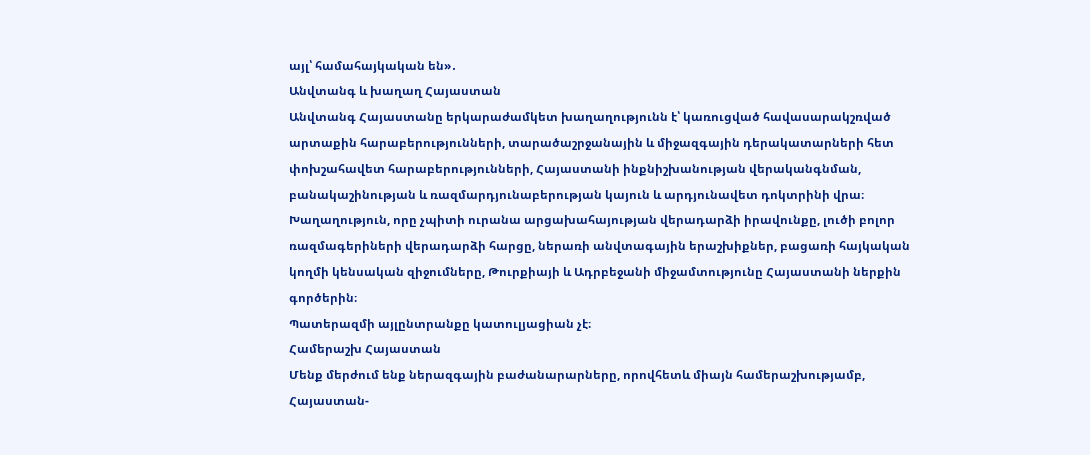այլ՝ համահայկական են»․
Անվտանգ և խաղաղ Հայաստան
Անվտանգ Հայաստանը երկարաժամկետ խաղաղությունն է՝ կառուցված հավասարակշռված արտաքին հարաբերությունների, տարածաշրջանային և միջազգային դերակատարների հետ փոխշահավետ հարաբերությունների, Հայաստանի ինքնիշխանության վերականգնման, բանակաշինության և ռազմարդյունաբերության կայուն և արդյունավետ դոկտրինի վրա։
Խաղաղություն, որը չպիտի ուրանա արցախահայության վերադարձի իրավունքը, լուծի բոլոր ռազմագերիների վերադարձի հարցը, ներառի անվտագային երաշխիքներ, բացառի հայկական կողմի կենսական զիջումները, Թուրքիայի և Ադրբեջանի միջամտությունը Հայաստանի ներքին գործերին։
Պատերազմի այլընտրանքը կատուլյացիան չէ։
Համերաշխ Հայաստան
Մենք մերժում ենք ներազգային բաժանարարները, որովհետև միայն համերաշխությամբ, Հայաստան-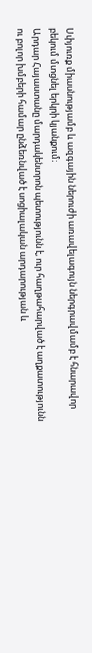Սփյուռք միասնությամբ և ազգային ներուժի առավելագույն ներգրավմամբ է հնարավոր բեկում մտցնել երկրի կյանքում։
Արդար Հայաստանը մարդակենտրոն պետությունն է, ուր հաղթահարված է աղքատությունն ու բոլոր խմբերի համար ընձեռնված է սոցիալական արդարության և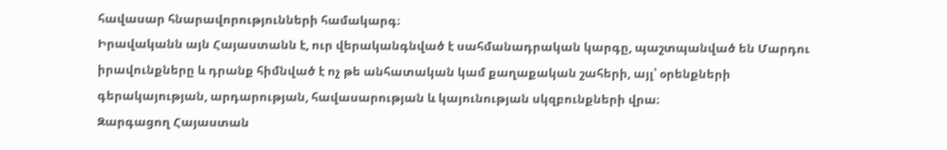հավասար հնարավորությունների համակարգ։
Իրավականն այն Հայաստանն է, ուր վերականգնված է սահմանադրական կարգը, պաշտպանված են Մարդու իրավունքները և դրանք հիմնված է ոչ թե անհատական կամ քաղաքական շահերի, այլ՝ օրենքների գերակայության, արդարության, հավասարության և կայունության սկզբունքների վրա։
Զարգացող Հայաստան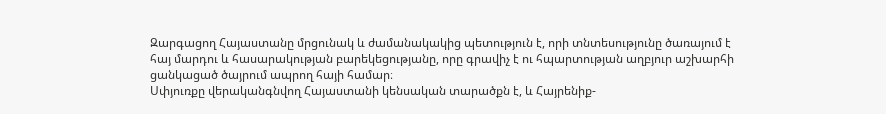Զարգացող Հայաստանը մրցունակ և ժամանակակից պետություն է, որի տնտեսությունը ծառայում է հայ մարդու և հասարակության բարեկեցությանը, որը գրավիչ է ու հպարտության աղբյուր աշխարհի ցանկացած ծայրում ապրող հայի համար։
Սփյուռքը վերականգնվող Հայաստանի կենսական տարածքն է, և Հայրենիք-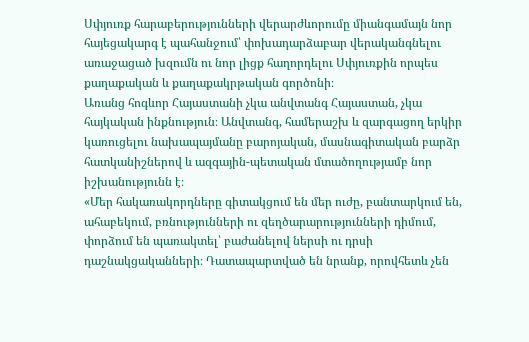Սփյուռք հարաբերությունների վերարժևորումը միանգամայն նոր հայեցակարգ է պահանջում՝ փոխադարձաբար վերականգնելու առաջացած խզումն ու նոր լիցք հաղորդելու Սփյուռքին որպես քաղաքական և քաղաքակրթական գործոնի։
Առանց հոգևոր Հայաստանի չկա անվտանգ Հայաստան, չկա հայկական ինքնություն։ Անվտանգ, համերաշխ և զարգացող երկիր կառուցելու նախապայմանը բարոյական, մասնագիտական բարձր հատկանիշներով և ազգային-պետական մտածողությամբ նոր իշխանությունն է։
«Մեր հակառակորդները գիտակցում են մեր ուժը, բանտարկում են, ահաբեկում, բռնությունների ու զեղծարարությունների դիմում, փորձում են պառակտել՝ բաժանելով ներսի ու դրսի դաշնակցականների։ Դատապարտված են նրանք, որովհետև չեն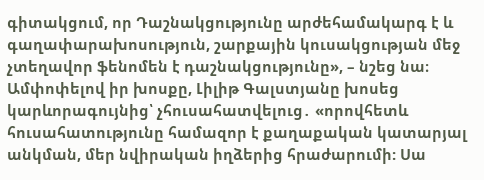գիտակցում, որ Դաշնակցությունը արժեհամակարգ է և գաղափարախոսություն, շարքային կուսակցության մեջ չտեղավոր ֆենոմեն է դաշնակցությունը», – նշեց նա։
Ամփոփելով իր խոսքը, Լիլիթ Գալստյանը խոսեց կարևորագույնից՝ չհուսահատվելուց․ «որովհետև հուսահատությունը համազոր է քաղաքական կատարյալ անկման, մեր նվիրական իղձերից հրաժարումի: Սա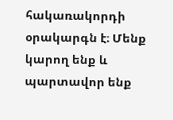հակառակորդի օրակարգն է։ Մենք կարող ենք և պարտավոր ենք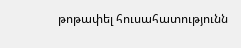թոթափել հուսահատությունն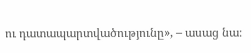ու դատապարտվածությունը», – ասաց նա։